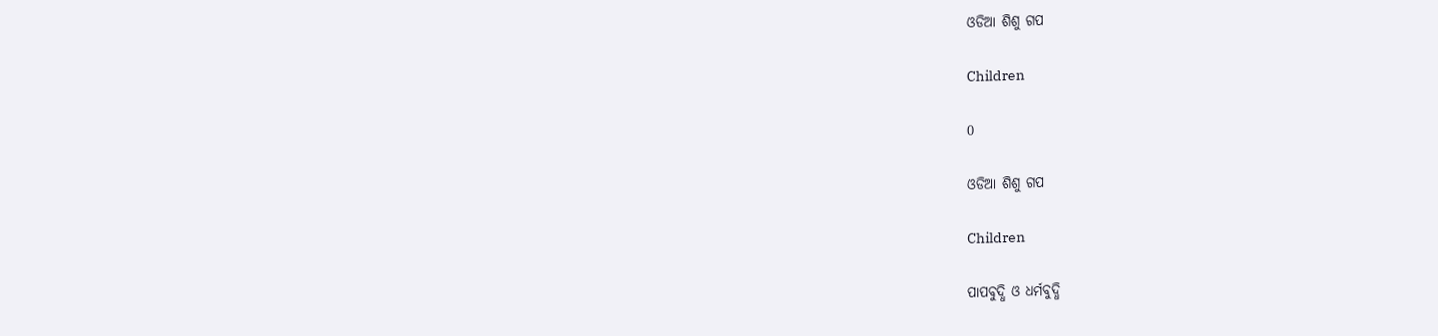ଓଡିଆ ଶିଶୁ ଗପ

Children

0

ଓଡିଆ ଶିଶୁ ଗପ

Children

ପାପବୁଦ୍ଧି ଓ ଧର୍ମବୁଦ୍ଧି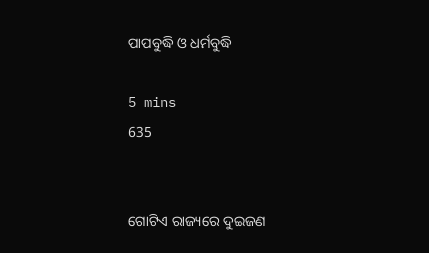ପାପବୁଦ୍ଧି ଓ ଧର୍ମବୁଦ୍ଧି

5 mins
635


ଗୋଟିଏ ରାଜ୍ୟରେ ଦୁଇଜଣ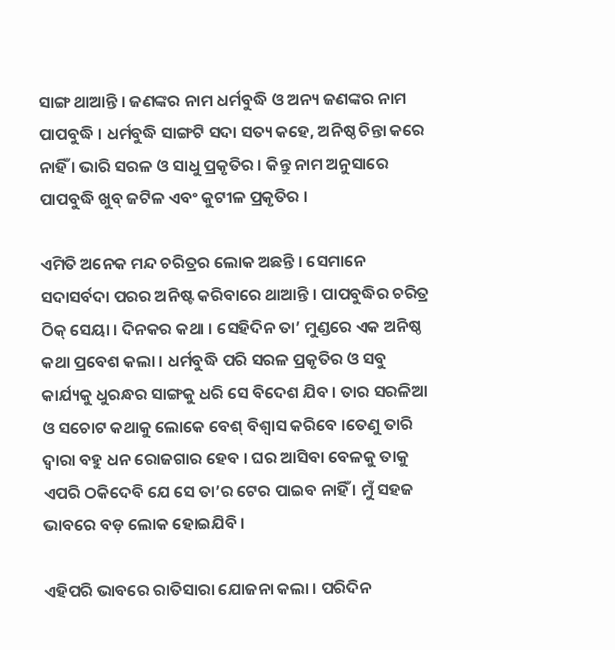ସାଙ୍ଗ ଥାଆନ୍ତି । ଜଣଙ୍କର ନାମ ଧର୍ମବୁଦ୍ଧି ଓ ଅନ୍ୟ ଜଣଙ୍କର ନାମ ପାପବୁଦ୍ଧି । ଧର୍ମବୁଦ୍ଧି ସାଙ୍ଗଟି ସଦା ସତ୍ୟ କହେ, ଅନିଷ୍ଠ ଚିନ୍ତା କରେ ନାହିଁ । ଭାରି ସରଳ ଓ ସାଧୁ ପ୍ରକୃତିର । କିନ୍ତୁ ନାମ ଅନୁସାରେ ପାପବୁଦ୍ଧି ଖୁବ୍ ଜଟିଳ ଏବଂ କୁଟୀଳ ପ୍ରକୃତିର ।

ଏମିତି ଅନେକ ମନ୍ଦ ଚରିତ୍ରର ଲୋକ ଅଛନ୍ତି । ସେମାନେ ସଦାସର୍ବଦା ପରର ଅନିଷ୍ଟ କରିବାରେ ଥାଆନ୍ତି । ପାପବୁଦ୍ଧିର ଚରିତ୍ର ଠିକ୍ ସେୟା । ଦିନକର କଥା । ସେହିଦିନ ତା’ ମୁଣ୍ଡରେ ଏକ ଅନିଷ୍ଠ କଥା ପ୍ରବେଶ କଲା । ଧର୍ମବୁଦ୍ଧି ପରି ସରଳ ପ୍ରକୃତିର ଓ ସବୁ କାର୍ଯ୍ୟକୁ ଧୁରନ୍ଧର ସାଙ୍ଗକୁ ଧରି ସେ ବିଦେଶ ଯିବ । ତାର ସରଳିଆ ଓ ସଚୋଟ କଥାକୁ ଲୋକେ ବେଶ୍ ବିଶ୍ୱାସ କରିବେ ।ତେଣୁ ତାରି ଦ୍ୱାରା ବହୁ ଧନ ରୋଜଗାର ହେବ । ଘର ଆସିବା ବେଳକୁ ତାକୁ ଏପରି ଠକିଦେବି ଯେ ସେ ତା’ର ଟେର ପାଇବ ନାହିଁ । ମୁଁ ସହଜ ଭାବରେ ବଡ଼ ଲୋକ ହୋଇଯିବି ।

ଏହିପରି ଭାବରେ ରାତିସାରା ଯୋଜନା କଲା । ପରିଦିନ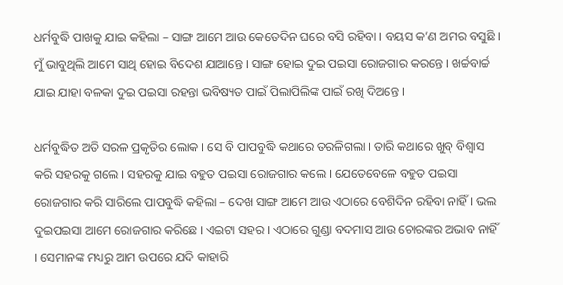ଧର୍ମବୁଦ୍ଧି ପାଖକୁ ଯାଇ କହିଲା – ସାଙ୍ଗ ଆମେ ଆଉ କେତେଦିନ ଘରେ ବସି ରହିବା । ବୟସ କ’ଣ ଅମର ବସୁଛି । ମୁଁ ଭାବୁଥିଲି ଆମେ ସାଥି ହୋଇ ବିଦେଶ ଯାଆନ୍ତେ । ସାଙ୍ଗ ହୋଇ ଦୁଇ ପଇସା ରୋଜଗାର କରନ୍ତେ । ଖର୍ଚ୍ଚବାର୍ଚ୍ଚ ଯାଇ ଯାହା ବଳକା ଦୁଇ ପଇସା ରହନ୍ତା ଭବିଷ୍ୟତ ପାଇଁ ପିଲାପିଲିଙ୍କ ପାଇଁ ରଖି ଦିଅନ୍ତେ ।

ଧର୍ମବୁଦ୍ଧିତ ଅତି ସରଳ ପ୍ରକୃତିର ଲୋକ । ସେ ବି ପାପବୁଦ୍ଧି କଥାରେ ତରଳିଗଲା । ତାରି କଥାରେ ଖୁବ୍ ବିଶ୍ୱାସ କରି ସହରକୁ ଗଲେ । ସହରକୁ ଯାଇ ବହୁତ ପଇସା ରୋଜଗାର କଲେ । ଯେତେବେଳେ ବହୁତ ପଇସା ରୋଜଗାର କରି ସାରିଲେ ପାପବୁଦ୍ଧି କହିଲା – ଦେଖ ସାଙ୍ଗ ଆମେ ଆଉ ଏଠାରେ ବେଶିଦିନ ରହିବା ନାହିଁ । ଭଲ ଦୁଇପଇସା ଆମେ ରୋଜଗାର କରିଛେ । ଏଇଟା ସହର । ଏଠାରେ ଗୁଣ୍ଡା ବଦମାସ ଆଉ ଚୋରଙ୍କର ଅଭାବ ନାହିଁ । ସେମାନଙ୍କ ମଧ୍ୟରୁ ଆମ ଉପରେ ଯଦି କାହାରି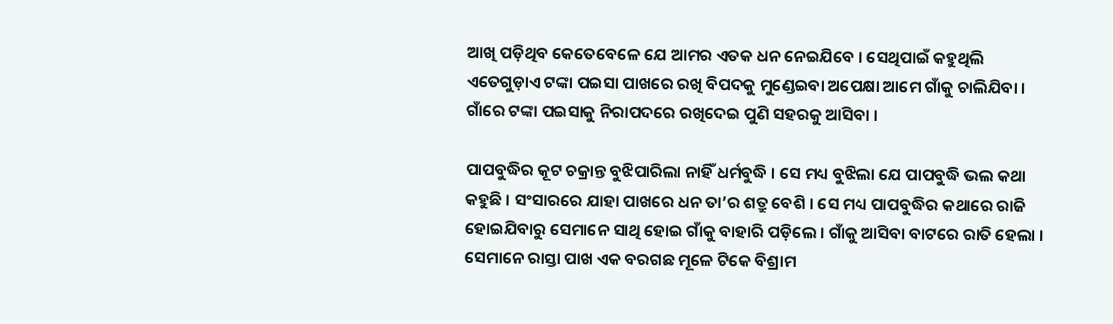ଆଖି ପଡ଼ିଥିବ କେତେବେଳେ ଯେ ଆମର ଏତକ ଧନ ନେଇଯିବେ । ସେଥିପାଇଁ କହୁଥିଲି ଏତେଗୁଡ଼ାଏ ଟଙ୍କା ପଇସା ପାଖରେ ରଖି ବିପଦକୁ ମୁଣ୍ଡେଇବା ଅପେକ୍ଷା ଆମେ ଗାଁକୁ ଚାଲିଯିବା । ଗାଁରେ ଟଙ୍କା ପଇସାକୁ ନିରାପଦରେ ରଖିଦେଇ ପୁଣି ସହରକୁ ଆସିବା ।

ପାପବୁଦ୍ଧିର କୂଟ ଚକ୍ରାନ୍ତ ବୁଝିପାରିଲା ନାହିଁ ଧର୍ମବୁଦ୍ଧି । ସେ ମଧ୍ୟ ବୁଝିଲା ଯେ ପାପବୁଦ୍ଧି ଭଲ କଥା କହୁଛି । ସଂସାରରେ ଯାହା ପାଖରେ ଧନ ତା’ର ଶତ୍ରୁ ବେଶି । ସେ ମଧ୍ୟ ପାପବୁଦ୍ଧିର କଥାରେ ରାଜି ହୋଇଯିବାରୁ ସେମାନେ ସାଥି ହୋଇ ଗାଁକୁ ବାହାରି ପଡ଼ିଲେ । ଗାଁକୁ ଆସିବା ବାଟରେ ରାତି ହେଲା । ସେମାନେ ରାସ୍ତା ପାଖ ଏକ ବରଗଛ ମୂଳେ ଟିକେ ବିଶ୍ରାମ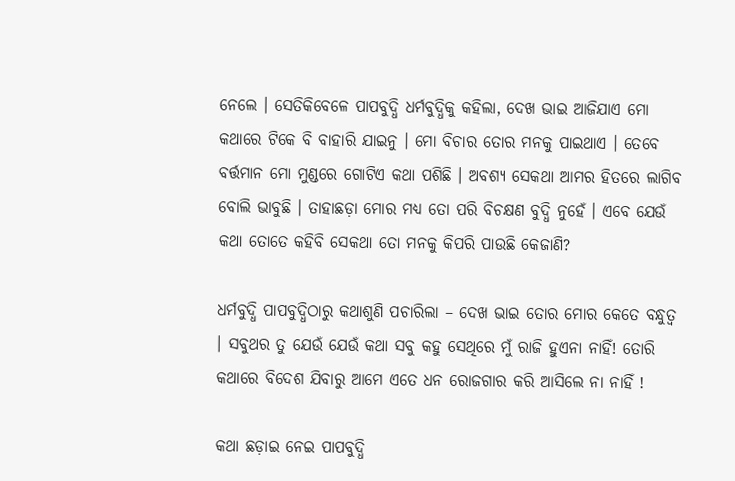ନେଲେ । ସେତିକିବେଳେ ପାପବୁଦ୍ଧି ଧର୍ମବୁଦ୍ଧିକୁ କହିଲା, ଦେଖ ଭାଇ ଆଜିଯାଏ ମୋ କଥାରେ ଟିକେ ବି ବାହାରି ଯାଇନୁ । ମୋ ବିଚାର ତୋର ମନକୁ ପାଇଥାଏ । ତେବେ ବର୍ତ୍ତମାନ ମୋ ମୁଣ୍ଡରେ ଗୋଟିଏ କଥା ପଶିଛି । ଅବଶ୍ୟ ସେକଥା ଆମର ହିତରେ ଲାଗିବ ବୋଲି ଭାବୁଛି । ତାହାଛଡ଼ା ମୋର ମଧ୍ୟ ତୋ ପରି ବିଚକ୍ଷଣ ବୁଦ୍ଧି ନୁହେଁ । ଏବେ ଯେଉଁ କଥା ତୋତେ କହିବି ସେକଥା ତୋ ମନକୁ କିପରି ପାଉଛି କେଜାଣି?

ଧର୍ମବୁଦ୍ଧି ପାପବୁଦ୍ଧିଠାରୁ କଥାଶୁଣି ପଚାରିଲା – ଦେଖ ଭାଇ ତୋର ମୋର କେତେ ବନ୍ଧୁତ୍ୱ । ସବୁଥର ତୁ ଯେଉଁ ଯେଉଁ କଥା ସବୁ କହୁ ସେଥିରେ ମୁଁ ରାଜି ହୁଏନା ନାହିଁ! ତୋରି କଥାରେ ବିଦେଶ ଯିବାରୁ ଆମେ ଏତେ ଧନ ରୋଜଗାର କରି ଆସିଲେ ନା ନାହିଁ !

କଥା ଛଡ଼ାଇ ନେଇ ପାପବୁଦ୍ଧି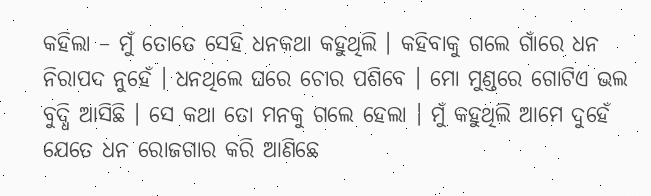କହିଲା – ମୁଁ ତୋତେ ସେହି ଧନକଥା କହୁଥିଲି । କହିବାକୁ ଗଲେ ଗାଁରେ ଧନ ନିରାପଦ ନୁହେଁ । ଧନଥିଲେ ଘରେ ଚୋର ପଶିବେ । ମୋ ମୁଣ୍ଡରେ ଗୋଟିଏ ଭଲ ବୁଦ୍ଧି ଆସିଛି । ସେ କଥା ତୋ ମନକୁ ଗଲେ ହେଲା । ମୁଁ କହୁଥିଲି ଆମେ ଦୁହେଁ ଯେତେ ଧନ ରୋଜଗାର କରି ଆଣିଛେ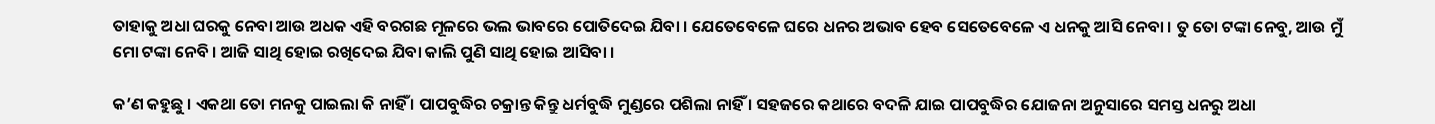ତାହାକୁ ଅଧା ଘରକୁ ନେବା ଆଉ ଅଧକ ଏହି ବରଗଛ ମୂଳରେ ଭଲ ଭାବରେ ପୋତିଦେଇ ଯିବା । ଯେତେବେଳେ ଘରେ ଧନର ଅଭାବ ହେବ ସେତେବେଳେ ଏ ଧନକୁ ଆସି ନେବା । ତୁ ତୋ ଟଙ୍କା ନେବୁ, ଆଉ ମୁଁ ମୋ ଟଙ୍କା ନେବି । ଆଜି ସାଥି ହୋଇ ରଖିଦେଇ ଯିବା କାଲି ପୁଣି ସାଥି ହୋଇ ଆସିବା ।

କ’ଣ କହୁଛୁ । ଏକଥା ତୋ ମନକୁ ପାଇଲା କି ନାହିଁ । ପାପବୁଦ୍ଧିର ଚକ୍ରାନ୍ତ କିନ୍ତୁ ଧର୍ମବୁଦ୍ଧି ମୁଣ୍ଡରେ ପଶିଲା ନାହିଁ । ସହଜରେ କଥାରେ ବଦଳି ଯାଇ ପାପବୁଦ୍ଧିର ଯୋଜନା ଅନୁସାରେ ସମସ୍ତ ଧନରୁ ଅଧା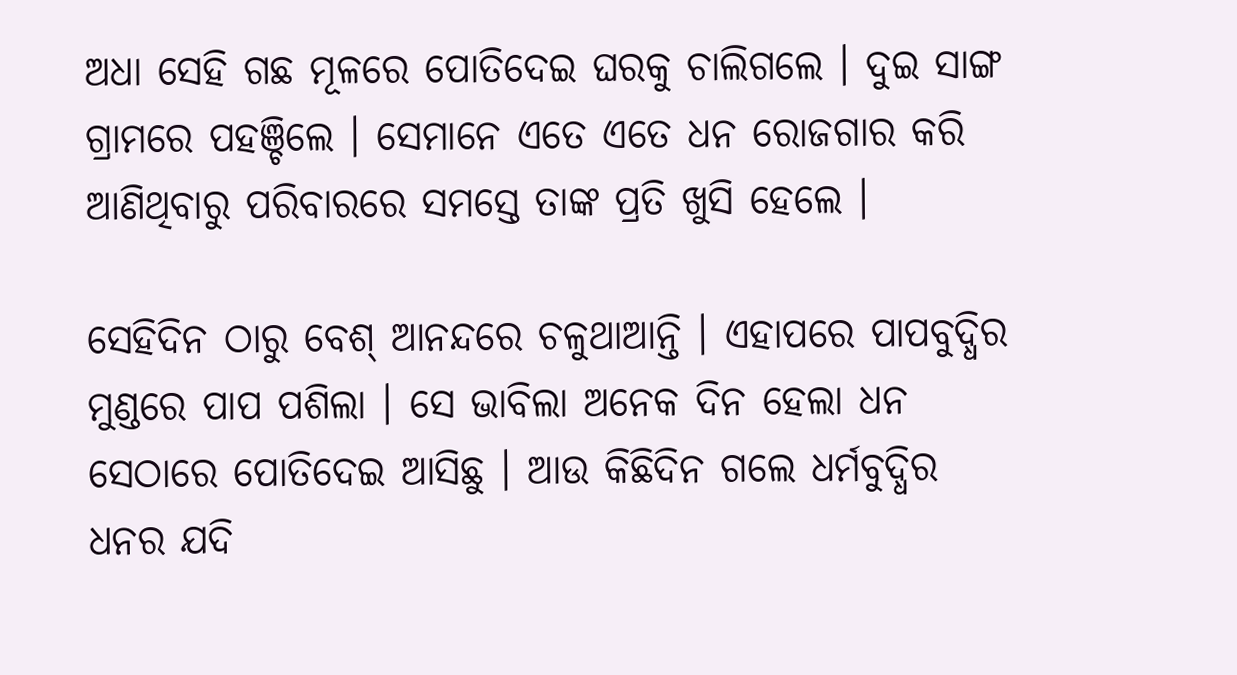ଅଧା ସେହି ଗଛ ମୂଳରେ ପୋତିଦେଇ ଘରକୁ ଚାଲିଗଲେ । ଦୁଇ ସାଙ୍ଗ ଗ୍ରାମରେ ପହଞ୍ଚିଲେ । ସେମାନେ ଏତେ ଏତେ ଧନ ରୋଜଗାର କରି ଆଣିଥିବାରୁ ପରିବାରରେ ସମସ୍ତେ ତାଙ୍କ ପ୍ରତି ଖୁସି ହେଲେ ।

ସେହିଦିନ ଠାରୁ ବେଶ୍ ଆନନ୍ଦରେ ଚଳୁଥାଆନ୍ତି । ଏହାପରେ ପାପବୁଦ୍ଧିର ମୁଣ୍ଡରେ ପାପ ପଶିଲା । ସେ ଭାବିଲା ଅନେକ ଦିନ ହେଲା ଧନ ସେଠାରେ ପୋତିଦେଇ ଆସିଛୁ । ଆଉ କିଛିଦିନ ଗଲେ ଧର୍ମବୁଦ୍ଧିର ଧନର ଯଦି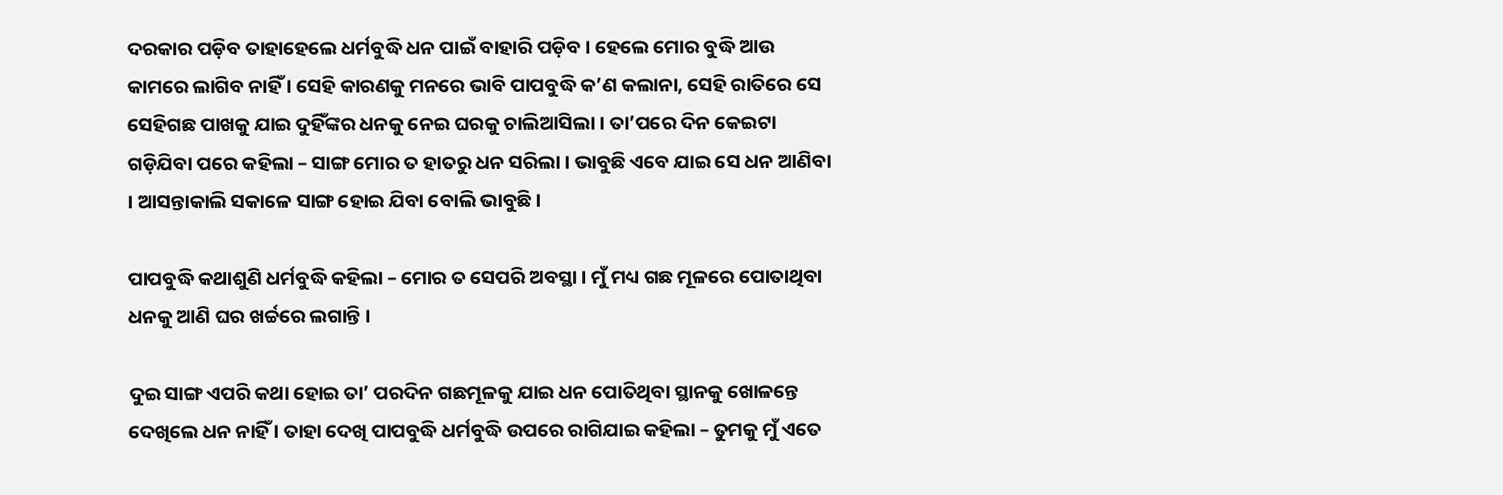ଦରକାର ପଡ଼ିବ ତାହାହେଲେ ଧର୍ମବୁଦ୍ଧି ଧନ ପାଇଁ ବାହାରି ପଡ଼ିବ । ହେଲେ ମୋର ବୁଦ୍ଧି ଆଉ କାମରେ ଲାଗିବ ନାହିଁ । ସେହି କାରଣକୁ ମନରେ ଭାବି ପାପବୁଦ୍ଧି କ’ଣ କଲାନା, ସେହି ରାତିରେ ସେ ସେହିଗଛ ପାଖକୁ ଯାଇ ଦୁହିଁଙ୍କର ଧନକୁ ନେଇ ଘରକୁ ଚାଲିଆସିଲା । ତା’ପରେ ଦିନ କେଇଟା ଗଡ଼ିଯିବା ପରେ କହିଲା – ସାଙ୍ଗ ମୋର ତ ହାତରୁ ଧନ ସରିଲା । ଭାବୁଛି ଏବେ ଯାଇ ସେ ଧନ ଆଣିବା । ଆସନ୍ତାକାଲି ସକାଳେ ସାଙ୍ଗ ହୋଇ ଯିବା ବୋଲି ଭାବୁଛି ।

ପାପବୁଦ୍ଧି କଥାଶୁଣି ଧର୍ମବୁଦ୍ଧି କହିଲା – ମୋର ତ ସେପରି ଅବସ୍ଥା । ମୁଁ ମଧ୍ୟ ଗଛ ମୂଳରେ ପୋତାଥିବା ଧନକୁ ଆଣି ଘର ଖର୍ଚ୍ଚରେ ଲଗାନ୍ତି ।

ଦୁଇ ସାଙ୍ଗ ଏପରି କଥା ହୋଇ ତା’ ପରଦିନ ଗଛମୂଳକୁ ଯାଇ ଧନ ପୋତିଥିବା ସ୍ଥାନକୁ ଖୋଳନ୍ତେ ଦେଖିଲେ ଧନ ନାହିଁ । ତାହା ଦେଖି ପାପବୁଦ୍ଧି ଧର୍ମବୁଦ୍ଧି ଉପରେ ରାଗିଯାଇ କହିଲା – ତୁମକୁ ମୁଁ ଏତେ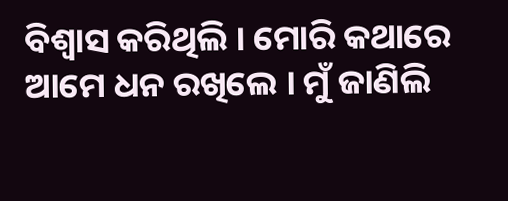ବିଶ୍ୱାସ କରିଥିଲି । ମୋରି କଥାରେ ଆମେ ଧନ ରଖିଲେ । ମୁଁ ଜାଣିଲି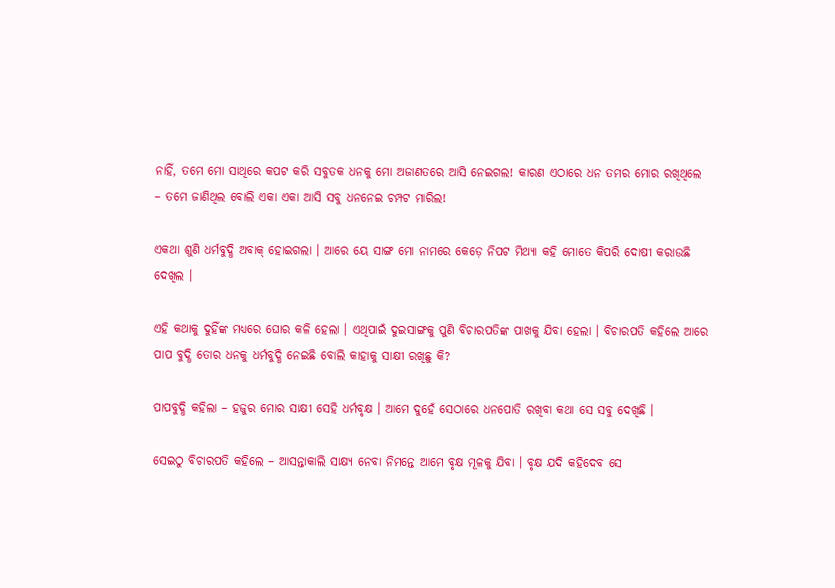ନାହିଁ, ତମେ ମୋ ସାଥିରେ କପଟ କରି ସବୁତକ ଧନକୁ ମୋ ଅଜାଣତରେ ଆସି ନେଇଗଲ! କାରଣ ଏଠାରେ ଧନ ତମର ମୋର ରଖିଥିଲେ – ତମେ ଜାଣିଥିଲ ବୋଲି ଏକା ଏକା ଆସି ସବୁ ଧନନେଇ ଚମ୍ପଟ ମାରିଲ!

ଏକଥା ଶୁଣି ଧର୍ମବୁଦ୍ଧି ଅବାକ୍ ହୋଇଗଲା । ଆରେ ୟେ ସାଙ୍ଗ ମୋ ନାମରେ କେଡ଼େ ନିପଟ ମିଥ୍ୟା କହି ମୋତେ କିପରି ଦୋଷୀ କରାଉଛି ଦେଖିଲ ।

ଏହି କଥାକୁ ଦୁହିଁଙ୍କ ମଧ୍ୟରେ ଘୋର କଳି ହେଲା । ଏଥିପାଇଁ ଦୁଇସାଙ୍ଗକୁ ପୁଣି ବିଚାରପତିଙ୍କ ପାଖକୁ ଯିବା ହେଲା । ବିଚାରପତି କହିଲେ ଆରେ ପାପ ବୁଦ୍ଧି ତୋର ଧନକୁ ଧର୍ମବୁଦ୍ଧି ନେଇଛି ବୋଲି କାହାକୁ ସାକ୍ଷୀ ରଖିଛୁ କି?

ପାପବୁଦ୍ଧି କହିଲା – ହଜୁର ମୋର ସାକ୍ଷୀ ସେହି ଧର୍ମବୃକ୍ଷ । ଆମେ ଦୁହେଁ ସେଠାରେ ଧନପୋତି ରଖିବା କଥା ସେ ସବୁ ଦେଖିଛି ।

ସେଇଠୁ ବିଚାରପତି କହିଲେ – ଆସନ୍ତାକାଲି ସାକ୍ଷ୍ୟ ନେବା ନିମନ୍ତେ ଆମେ ବୃକ୍ଷ ମୂଳକୁ ଯିବା । ବୃକ୍ଷ ଯଦି କହିଦେବ ସେ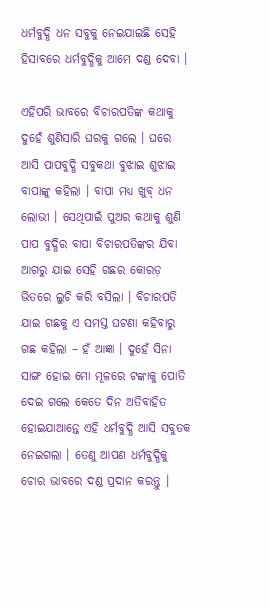ଧର୍ମବୁଦ୍ଧି ଧନ ସବୁକୁ ନେଇଯାଇଛି ସେହି ହିସାବରେ ଧର୍ମବୁଦ୍ଧିକୁ ଆମେ ଦଣ୍ଡ ଦେବା ।

ଏହିପରି ଭାବରେ ବିଚାରପତିଙ୍କ କଥାକୁ ଦୁହେଁ ଶୁଣିସାରି ଘରକୁ ଗଲେ । ଘରେ ଆସି ପାପବୁଦ୍ଧି ସବୁକଥା ବୁଝାଇ ଶୁଝାଇ ବାପାଙ୍କୁ କହିଲା । ବାପା ମଧ୍ୟ ଖୁବ୍ ଧନ ଲୋଭୀ । ସେଥିପାଇଁ ପୁଅର କଥାକୁ ଶୁଣି ପାପ ବୁଦ୍ଧିର ବାପା ବିଚାରପତିଙ୍କର ଯିବା ଆଗରୁ ଯାଇ ସେହି ଗଛର କୋରଡ଼ ଭିତରେ ଲୁଚି କରି ବସିଲା । ବିଚାରପତି ଯାଇ ଗଛକୁ ଏ ସମସ୍ତ ଘଟଣା କହିବାରୁ ଗଛ କହିଲା – ହଁ ଆଜ୍ଞା । ଦୁହେଁ ସିନା ସାଙ୍ଗ ହୋଇ ମୋ ମୂଳରେ ଟଙ୍କାକୁ ପୋତି ଦେଇ ଗଲେ କେତେ ଦିନ ଅତିବାହିତ ହୋଇଯାଆନ୍ତେ ଏହି ଧର୍ମବୁଦ୍ଧି ଆସି ସବୁତକ ନେଇଗଲା । ତେଣୁ ଆପଣ ଧର୍ମବୁଦ୍ଧିକୁ ଚୋର ଭାବରେ ଦଣ୍ଡ ପ୍ରଦାନ କରନ୍ତୁ ।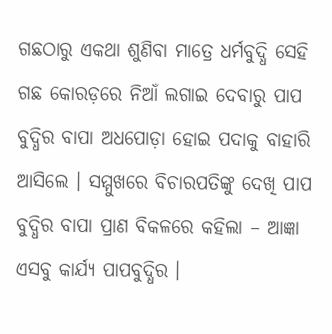ଗଛଠାରୁ ଏକଥା ଶୁଣିବା ମାତ୍ରେ ଧର୍ମବୁଦ୍ଧି ସେହି ଗଛ କୋରଡ଼ରେ ନିଆଁ ଲଗାଇ ଦେବାରୁ ପାପ ବୁଦ୍ଧିର ବାପା ଅଧପୋଡ଼ା ହୋଇ ପଦାକୁ ବାହାରି ଆସିଲେ । ସମ୍ମୁଖରେ ବିଚାରପତିଙ୍କୁ ଦେଖି ପାପ ବୁଦ୍ଧିର ବାପା ପ୍ରାଣ ବିକଳରେ କହିଲା – ଆଜ୍ଞା ଏସବୁ କାର୍ଯ୍ୟ ପାପବୁଦ୍ଧିର ।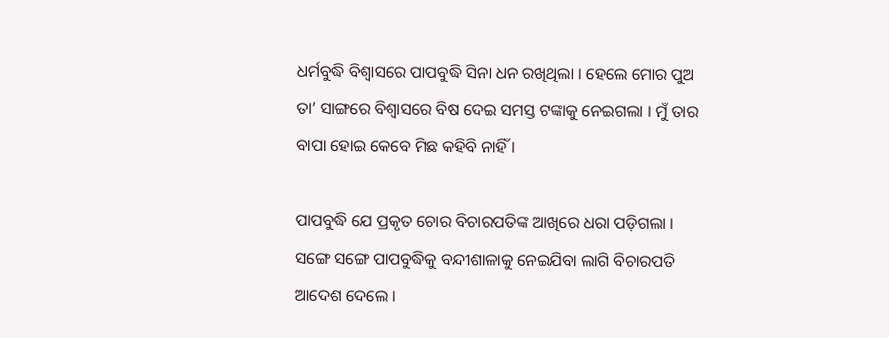ଧର୍ମବୁଦ୍ଧି ବିଶ୍ୱାସରେ ପାପବୁଦ୍ଧି ସିନା ଧନ ରଖିଥିଲା । ହେଲେ ମୋର ପୁଅ ତା’ ସାଙ୍ଗରେ ବିଶ୍ୱାସରେ ବିଷ ଦେଇ ସମସ୍ତ ଟଙ୍କାକୁ ନେଇଗଲା । ମୁଁ ତାର ବାପା ହୋଇ କେବେ ମିଛ କହିବି ନାହିଁ ।

ପାପବୁଦ୍ଧି ଯେ ପ୍ରକୃତ ଚୋର ବିଚାରପତିଙ୍କ ଆଖିରେ ଧରା ପଡ଼ିଗଲା । ସଙ୍ଗେ ସଙ୍ଗେ ପାପବୁଦ୍ଧିକୁ ବନ୍ଦୀଶାଳାକୁ ନେଇଯିବା ଲାଗି ବିଚାରପତି ଆଦେଶ ଦେଲେ ।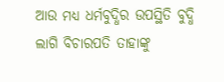ଆଉ ମଧ୍ୟ ଧର୍ମବୁଦ୍ଧିର ଉପସ୍ଥିତି ବୁଦ୍ଧି ଲାଗି ବିଚାରପତି ତାହାଙ୍କୁ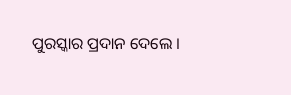ପୁରସ୍କାର ପ୍ରଦାନ ଦେଲେ ।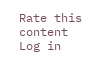Rate this content
Log in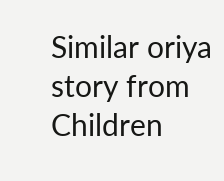Similar oriya story from Children